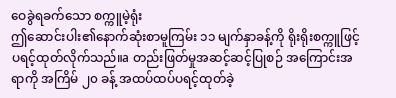ဝေခွဲရခက်သော စက္ကူမဲ့ရုံး
ဤဆောင်းပါး၏နောက်ဆုံးစာမူကြမ်း ၁၁ မျက်နှာခန့်ကို ရိုးရိုးစက္ကူဖြင့် ပရင့်ထုတ်လိုက်သည်။a တည်းဖြတ်မှုအဆင့်ဆင့်ပြုစဉ် အကြောင်းအရာကို အကြိမ် ၂၀ ခန့် အထပ်ထပ်ပရင့်ထုတ်ခဲ့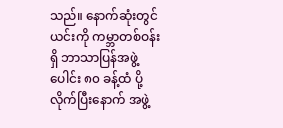သည်။ နောက်ဆုံးတွင် ယင်းကို ကမ္ဘာတစ်ဝန်းရှိ ဘာသာပြန်အဖွဲ့ပေါင်း ၈၀ ခန့်ထံ ပို့လိုက်ပြီးနောက် အဖွဲ့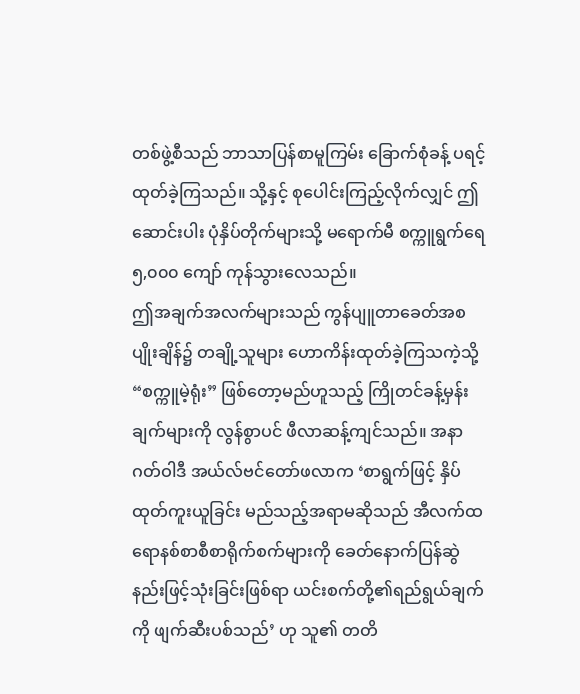တစ်ဖွဲ့စီသည် ဘာသာပြန်စာမူကြမ်း ခြောက်စုံခန့် ပရင့်ထုတ်ခဲ့ကြသည်။ သို့နှင့် စုပေါင်းကြည့်လိုက်လျှင် ဤဆောင်းပါး ပုံနှိပ်တိုက်များသို့ မရောက်မီ စက္ကူရွက်ရေ ၅,၀၀၀ ကျော် ကုန်သွားလေသည်။
ဤအချက်အလက်များသည် ကွန်ပျူတာခေတ်အစပျိုးချိန်၌ တချို့သူများ ဟောကိန်းထုတ်ခဲ့ကြသကဲ့သို့ “စက္ကူမဲ့ရုံး” ဖြစ်တော့မည်ဟူသည့် ကြိုတင်ခန့်မှန်းချက်များကို လွန်စွာပင် ဖီလာဆန့်ကျင်သည်။ အနာဂတ်ဝါဒီ အယ်လ်ဗင်တော်ဖလာက ‘စာရွက်ဖြင့် နှိပ်ထုတ်ကူးယူခြင်း မည်သည့်အရာမဆိုသည် အီလက်ထရောနစ်စာစီစာရိုက်စက်များကို ခေတ်နောက်ပြန်ဆွဲနည်းဖြင့်သုံးခြင်းဖြစ်ရာ ယင်းစက်တို့၏ရည်ရွယ်ချက်ကို ဖျက်ဆီးပစ်သည်’ ဟု သူ၏ တတိ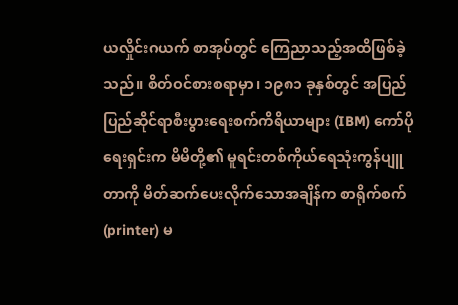ယလှိုင်းဂယက် စာအုပ်တွင် ကြေညာသည့်အထိဖြစ်ခဲ့သည်။ စိတ်ဝင်စားစရာမှာ၊ ၁၉၈၁ ခုနှစ်တွင် အပြည်ပြည်ဆိုင်ရာစီးပွားရေးစက်ကိရိယာများ (IBM) ကော်ပိုရေးရှင်းက မိမိတို့၏ မူရင်းတစ်ကိုယ်ရေသုံးကွန်ပျူတာကို မိတ်ဆက်ပေးလိုက်သောအချိန်က စာရိုက်စက် (printer) မ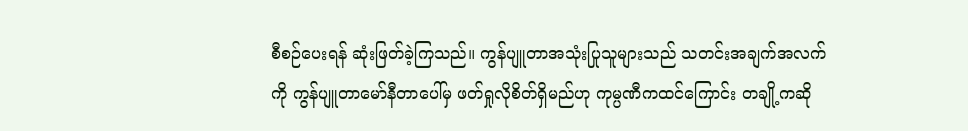စီစဉ်ပေးရန် ဆုံးဖြတ်ခဲ့ကြသည်။ ကွန်ပျူတာအသုံးပြုသူများသည် သတင်းအချက်အလက်ကို ကွန်ပျူတာမော်နီတာပေါ်မှ ဖတ်ရှုလိုစိတ်ရှိမည်ဟု ကုမ္ပဏီကထင်ကြောင်း တချို့ကဆို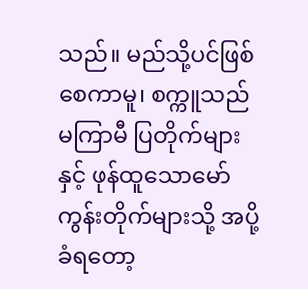သည်။ မည်သို့ပင်ဖြစ်စေကာမူ၊ စက္ကူသည် မကြာမီ ပြတိုက်များနှင့် ဖုန်ထူသောမော်ကွန်းတိုက်များသို့ အပို့ခံရတော့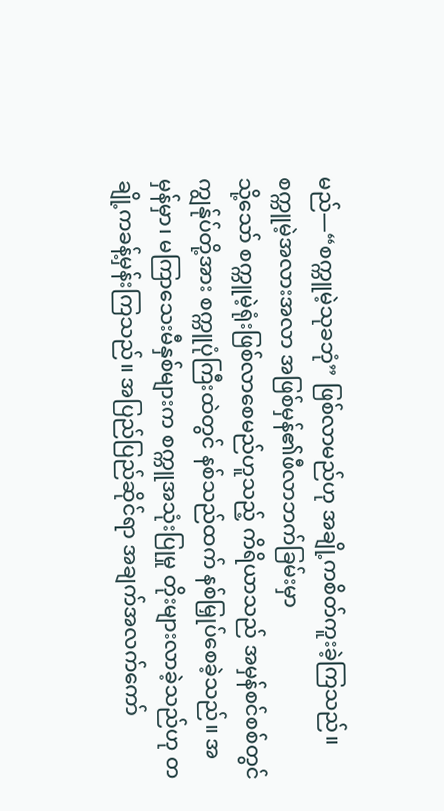မည်—“စက္ကူမဲ့သုခဘုံ” ဖြစ်လာမည်ဟု အချို့ကစိတ်ကူးခဲ့ကြသည်။
စက္ကူမဲ့အလားအလာ အဖြစ်မှန်၏ဖီလာဘက်ခြမ်းမှာ
သို့သော် စက္ကူမဲ့ရုံးဖြစ်လာစေမည်ဟူသည့် ကိရိယာသည် အမှန်စင်စစ်တွင် ကျွန်ုပ်တို့အား စက္ကူပုံကြီးထဲတွင် နစ်သည်ထက် နစ်မြှုပ်စေခဲ့သည်။ အမှန်မှာ၊ မကြာသေးမီနှစ်များက စက္ကူအသုံးပြုမှု တိုးများလာခဲ့သည်ဟု တချို့ကခန့်မှန်းကြသည်။ အပြည်ပြည်ဆိုင်ရာ အချက်အလက်ကော်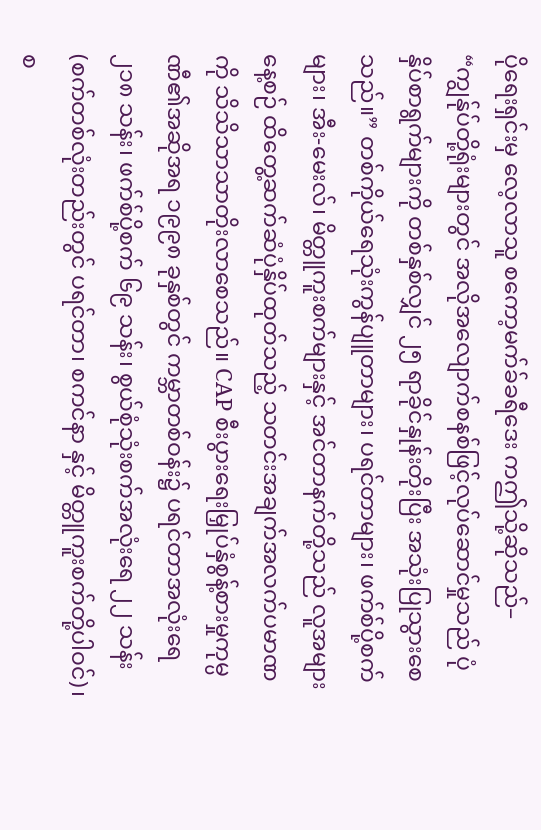ပိုရေးရှင်းမှ လေ့လာသူ စကော့မက်ခ်ခရီဒေး ကဤသို့ဆိုသည်– “ကျွန်ုပ်တို့ရုံးများတွင် အလိုအလျောက်စနစ်ဖြင့်လုပ်ဆောင်မှုသည် ပုံနှိပ်စာရွက်များကို တစ်နှစ်လျှင် ၂၅ ရာခိုင်နှုန်းတိုးပြီး အသုံးပြုသွားစေသည်။” တစ်ကိုယ်ရေသုံးကွန်ပျူတာများ၊ ပရင်တာများ၊ ဖက်စ်ပို့စက်များ၊ အီး-မေးလ်၊ မိတ္တူကူးစက်များနှင့် အင်တာနက်တို့သည် လူအများ နေ့စဉ် ထိတွေ့ဆက်ဆံပုံနှိပ်ထုတ်သည့် သတင်းအချက်အလက်ပမာဏကို သိသိသာသာတိုးလာစေသည်။ CAP စီးပွားရေးမြှုပ်နှံစွန့်စားမှုကုမ္ပဏီ၏အဆိုအရ ၁၉၉၈ ခုနှစ်တွင် ကမ္ဘာတစ်ဝန်း၌ ပရင်တာအလုံးရေ ၂၁၈ သန်း၊ ဖက်စ်ပို့စက် ၆၉ သန်း၊ စွယ်စုံသုံးစက်အလုံးရေ ၂၂ သန်း (စက်တစ်လုံးတည်းတွင် ပရင်တာ၊ စကင်နာ နှင့် မိတ္တူကူးစက်တို့ပါဝင်)၊ စ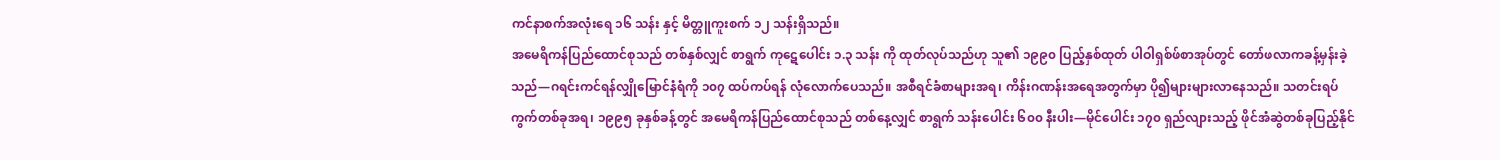ကင်နာစက်အလုံးရေ ၁၆ သန်း နှင့် မိတ္တူကူးစက် ၁၂ သန်းရှိသည်။
အမေရိကန်ပြည်ထောင်စုသည် တစ်နှစ်လျှင် စာရွက် ကုဋေပေါင်း ၁.၃ သန်း ကို ထုတ်လုပ်သည်ဟု သူ၏ ၁၉၉၀ ပြည့်နှစ်ထုတ် ပါဝါရှစ်ဖ်စာအုပ်တွင် တော်ဖလာကခန့်မှန်းခဲ့သည်—ဂရင်းကင်ရန်လျှိုမြောင်နံရံကို ၁၀၇ ထပ်ကပ်ရန် လုံလောက်ပေသည်။ အစီရင်ခံစာများအရ၊ ကိန်းဂဏန်းအရေအတွက်မှာ ပို၍များများလာနေသည်။ သတင်းရပ်ကွက်တစ်ခုအရ၊ ၁၉၉၅ ခုနှစ်ခန့်တွင် အမေရိကန်ပြည်ထောင်စုသည် တစ်နေ့လျှင် စာရွက် သန်းပေါင်း ၆၀၀ နီးပါး—မိုင်ပေါင်း ၁၇၀ ရှည်လျားသည့် ဖိုင်အံဆွဲတစ်ခုပြည့်နိုင်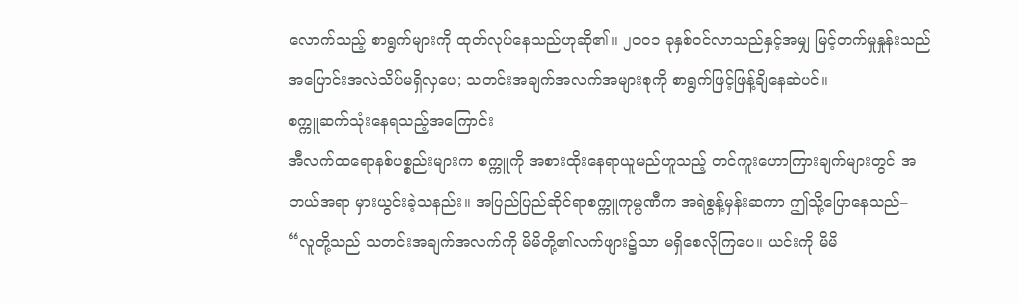လောက်သည့် စာရွက်များကို ထုတ်လုပ်နေသည်ဟုဆို၏။ ၂၀၀၁ ခုနှစ်ဝင်လာသည်နှင့်အမျှ မြင့်တက်မှုနှုန်းသည် အပြောင်းအလဲသိပ်မရှိလှပေ; သတင်းအချက်အလက်အများစုကို စာရွက်ဖြင့်ဖြန့်ချိနေဆဲပင်။
စက္ကူဆက်သုံးနေရသည့်အကြောင်း
အီလက်ထရောနစ်ပစ္စည်းများက စက္ကူကို အစားထိုးနေရာယူမည်ဟူသည့် တင်ကူးဟောကြားချက်များတွင် အဘယ်အရာ မှားယွင်းခဲ့သနည်း။ အပြည်ပြည်ဆိုင်ရာစက္ကူကုမ္ပဏီက အရဲစွန့်မှန်းဆကာ ဤသို့ပြောနေသည်– “လူတို့သည် သတင်းအချက်အလက်ကို မိမိတို့၏လက်ဖျား၌သာ မရှိစေလိုကြပေ။ ယင်းကို မိမိ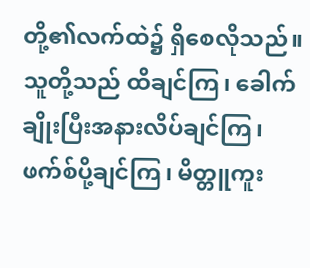တို့၏လက်ထဲ၌ ရှိစေလိုသည်။ သူတို့သည် ထိချင်ကြ၊ ခေါက်ချိုးပြီးအနားလိပ်ချင်ကြ၊ ဖက်စ်ပို့ချင်ကြ၊ မိတ္တူကူး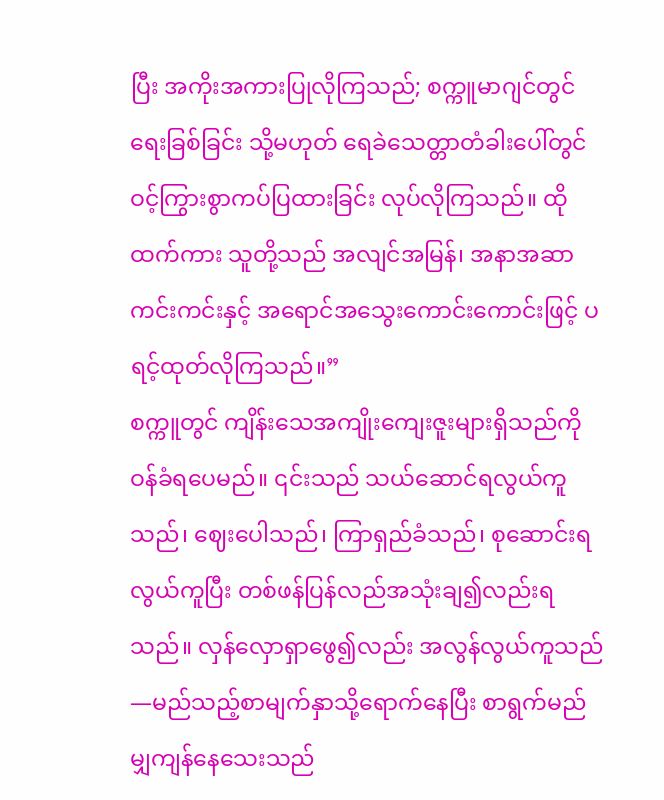ပြီး အကိုးအကားပြုလိုကြသည်; စက္ကူမာဂျင်တွင်ရေးခြစ်ခြင်း သို့မဟုတ် ရေခဲသေတ္တာတံခါးပေါ်တွင် ဝင့်ကြွားစွာကပ်ပြထားခြင်း လုပ်လိုကြသည်။ ထိုထက်ကား သူတို့သည် အလျင်အမြန်၊ အနာအဆာကင်းကင်းနှင့် အရောင်အသွေးကောင်းကောင်းဖြင့် ပရင့်ထုတ်လိုကြသည်။”
စက္ကူတွင် ကျိန်းသေအကျိုးကျေးဇူးများရှိသည်ကို ဝန်ခံရပေမည်။ ၎င်းသည် သယ်ဆောင်ရလွယ်ကူသည်၊ ဈေးပေါသည်၊ ကြာရှည်ခံသည်၊ စုဆောင်းရလွယ်ကူပြီး တစ်ဖန်ပြန်လည်အသုံးချ၍လည်းရသည်။ လှန်လှောရှာဖွေ၍လည်း အလွန်လွယ်ကူသည်—မည်သည့်စာမျက်နှာသို့ရောက်နေပြီး စာရွက်မည်မျှကျန်နေသေးသည်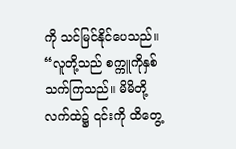ကို သင်မြင်နိုင်ပေသည်။ “လူတို့သည် စက္ကူကိုနှစ်သက်ကြသည်။ မိမိတို့လက်ထဲ၌ ၎င်းကို ထိတွေ့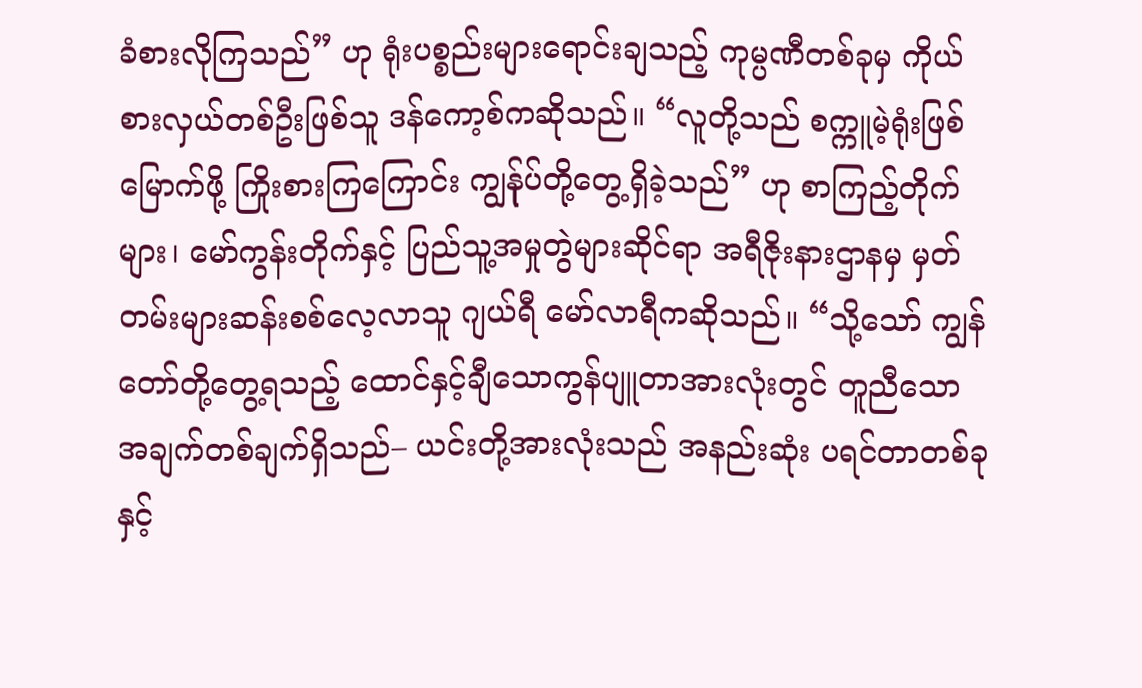ခံစားလိုကြသည်” ဟု ရုံးပစ္စည်းများရောင်းချသည့် ကုမ္ပဏီတစ်ခုမှ ကိုယ်စားလှယ်တစ်ဦးဖြစ်သူ ဒန်ကော့စ်ကဆိုသည်။ “လူတို့သည် စက္ကူမဲ့ရုံးဖြစ်မြောက်ဖို့ ကြိုးစားကြကြောင်း ကျွန်ုပ်တို့တွေ့ရှိခဲ့သည်” ဟု စာကြည့်တိုက်များ၊ မော်ကွန်းတိုက်နှင့် ပြည်သူ့အမှုတွဲများဆိုင်ရာ အရီဇိုးနားဌာနမှ မှတ်တမ်းများဆန်းစစ်လေ့လာသူ ဂျယ်ရီ မော်လာရီကဆိုသည်။ “သို့သော် ကျွန်တော်တို့တွေ့ရသည့် ထောင်နှင့်ချီသောကွန်ပျူတာအားလုံးတွင် တူညီသောအချက်တစ်ချက်ရှိသည်– ယင်းတို့အားလုံးသည် အနည်းဆုံး ပရင်တာတစ်ခုနှင့်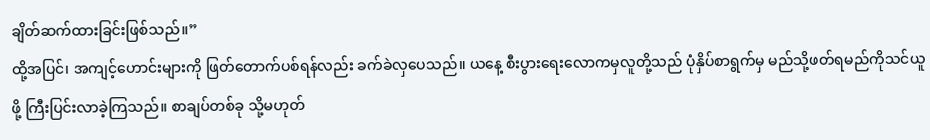ချိတ်ဆက်ထားခြင်းဖြစ်သည်။”
ထို့အပြင်၊ အကျင့်ဟောင်းများကို ဖြတ်တောက်ပစ်ရန်လည်း ခက်ခဲလှပေသည်။ ယနေ့ စီးပွားရေးလောကမှလူတို့သည် ပုံနှိပ်စာရွက်မှ မည်သို့ဖတ်ရမည်ကိုသင်ယူဖို့ ကြီးပြင်းလာခဲ့ကြသည်။ စာချပ်တစ်ခု သို့မဟုတ်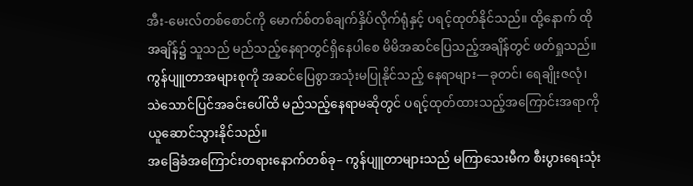အီး-မေးလ်တစ်စောင်ကို မောက်စ်တစ်ချက်နှိပ်လိုက်ရုံနှင့် ပရင့်ထုတ်နိုင်သည်။ ထို့နောက် ထိုအချိန်၌ သူသည် မည်သည့်နေရာတွင်ရှိနေပါစေ မိမိအဆင်ပြေသည့်အချိန်တွင် ဖတ်ရှုသည်။ ကွန်ပျူတာအများစုကို အဆင်ပြေစွာအသုံးမပြုနိုင်သည့် နေရာများ—ခုတင်၊ ရေချိုးဇလုံ၊ သဲသောင်ပြင်အခင်းပေါ်ထိ မည်သည့်နေရာမဆိုတွင် ပရင့်ထုတ်ထားသည့်အကြောင်းအရာကို ယူဆောင်သွားနိုင်သည်။
အခြေခံအကြောင်းတရားနောက်တစ်ခု– ကွန်ပျူတာများသည် မကြာသေးမီက စီးပွားရေးသုံး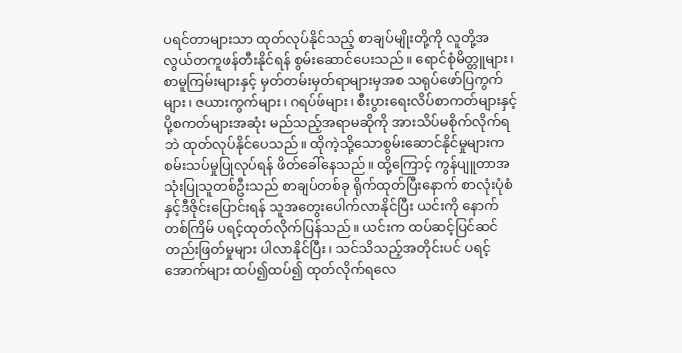ပရင်တာများသာ ထုတ်လုပ်နိုင်သည့် စာချပ်မျိုးတို့ကို လူတို့အလွယ်တကူဖန်တီးနိုင်ရန် စွမ်းဆောင်ပေးသည်။ ရောင်စုံမိတ္တူများ၊ စာမူကြမ်းများနှင့် မှတ်တမ်းမှတ်ရာများမှအစ သရုပ်ဖော်ပြကွက်များ၊ ဇယားကွက်များ၊ ဂရပ်ဖ်များ၊ စီးပွားရေးလိပ်စာကတ်များနှင့် ပို့စကတ်များအဆုံး မည်သည့်အရာမဆိုကို အားသိပ်မစိုက်လိုက်ရဘဲ ထုတ်လုပ်နိုင်ပေသည်။ ထိုကဲ့သို့သောစွမ်းဆောင်နိုင်မှုများက စမ်းသပ်မှုပြုလုပ်ရန် ဖိတ်ခေါ်နေသည်။ ထို့ကြောင့် ကွန်ပျူတာအသုံးပြုသူတစ်ဦးသည် စာချပ်တစ်ခု ရိုက်ထုတ်ပြီးနောက် စာလုံးပုံစံနှင့်ဒီဇိုင်းပြောင်းရန် သူအတွေးပေါက်လာနိုင်ပြီး ယင်းကို နောက်တစ်ကြိမ် ပရင့်ထုတ်လိုက်ပြန်သည်။ ယင်းက ထပ်ဆင့်ပြင်ဆင်တည်းဖြတ်မှုများ ပါလာနိုင်ပြီး၊ သင်သိသည့်အတိုင်းပင် ပရင့်အောက်များ ထပ်၍ထပ်၍ ထုတ်လိုက်ရလေ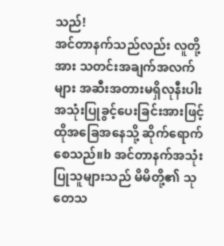သည်!
အင်တာနက်သည်လည်း လူတို့အား သတင်းအချက်အလက်များ အဆီးအတားမရှိလုနီးပါး အသုံးပြုခွင့်ပေးခြင်းအားဖြင့် ထိုအခြေအနေသို့ ဆိုက်ရောက်စေသည်။b အင်တာနက်အသုံးပြုသူများသည် မိမိတို့၏ သုတေသ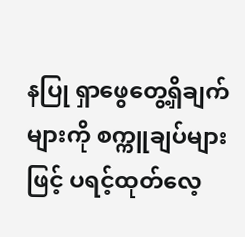နပြု ရှာဖွေတွေ့ရှိချက်များကို စက္ကူချပ်များဖြင့် ပရင့်ထုတ်လေ့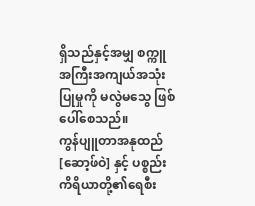ရှိသည်နှင့်အမျှ စက္ကူအကြီးအကျယ်အသုံးပြုမှုကို မလွဲမသွေ ဖြစ်ပေါ်စေသည်။
ကွန်ပျူတာအနုထည် [ဆော့ဖ်ဝဲ] နှင့် ပစ္စည်းကိရိယာတို့၏ရေစီး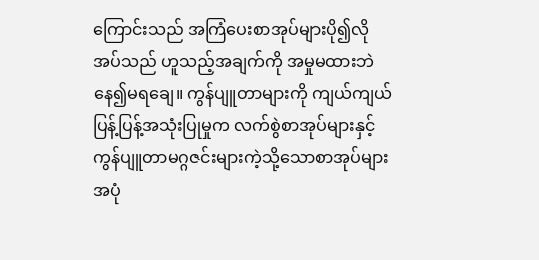ကြောင်းသည် အကြံပေးစာအုပ်များပို၍လိုအပ်သည် ဟူသည့်အချက်ကို အမှုမထားဘဲနေ၍မရချေ။ ကွန်ပျူတာများကို ကျယ်ကျယ်ပြန့်ပြန့်အသုံးပြုမှုက လက်စွဲစာအုပ်များနှင့် ကွန်ပျူတာမဂ္ဂဇင်းများကဲ့သို့သောစာအုပ်များ အပုံ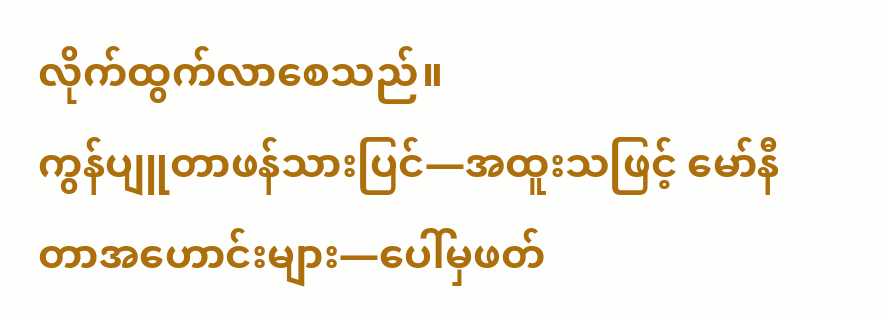လိုက်ထွက်လာစေသည်။
ကွန်ပျူတာဖန်သားပြင်—အထူးသဖြင့် မော်နီတာအဟောင်းများ—ပေါ်မှဖတ်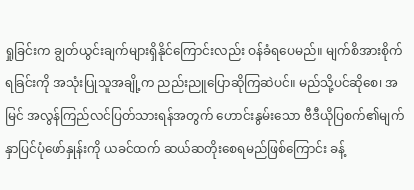ရှုခြင်းက ချွတ်ယွင်းချက်များရှိနိုင်ကြောင်းလည်း ဝန်ခံရပေမည်။ မျက်စိအားစိုက်ရခြင်းကို အသုံးပြုသူအချို့က ညည်းညူပြောဆိုကြဆဲပင်။ မည်သို့ပင်ဆိုစေ၊ အမြင် အလွန်ကြည်လင်ပြတ်သားရန်အတွက် ဟောင်းနွမ်းသော ဗီဒီယိုပြစက်၏မျက်နှာပြင်ပုံဖော်နှုန်းကို ယခင်ထက် ဆယ်ဆတိုးစေရမည်ဖြစ်ကြောင်း ခန့်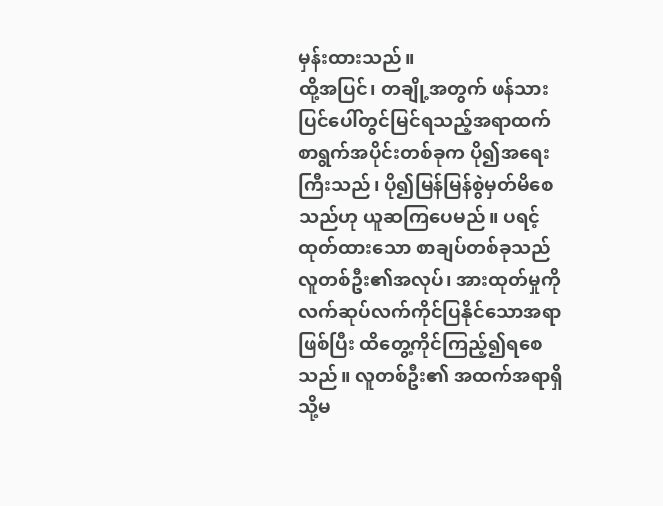မှန်းထားသည်။
ထို့အပြင်၊ တချို့အတွက် ဖန်သားပြင်ပေါ်တွင်မြင်ရသည့်အရာထက် စာရွက်အပိုင်းတစ်ခုက ပို၍အရေးကြီးသည်၊ ပို၍မြန်မြန်စွဲမှတ်မိစေသည်ဟု ယူဆကြပေမည်။ ပရင့်ထုတ်ထားသော စာချပ်တစ်ခုသည် လူတစ်ဦး၏အလုပ်၊ အားထုတ်မှုကို လက်ဆုပ်လက်ကိုင်ပြနိုင်သောအရာဖြစ်ပြီး ထိတွေ့ကိုင်ကြည့်၍ရစေသည်။ လူတစ်ဦး၏ အထက်အရာရှိ သို့မ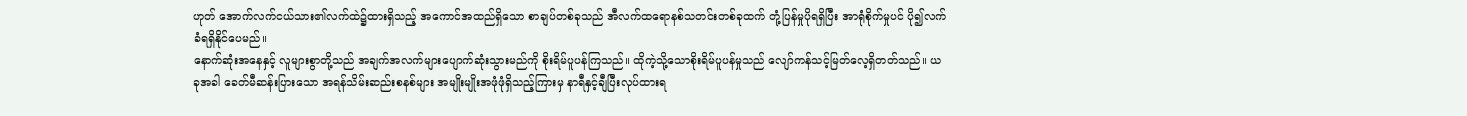ဟုတ် အောက်လက်ငယ်သား၏လက်ထဲ၌ထားရှိသည့် အကောင်အထည်ရှိသော စာချပ်တစ်ခုသည် အီလက်ထရောနစ်သတင်းတစ်ခုထက် တုံ့ပြန်မှုပိုရရှိပြီး အာရုံစိုက်မှုပင် ပို၍လက်ခံရရှိနိုင်ပေမည်။
နောက်ဆုံးအနေနှင့် လူများစွာတို့သည် အချက်အလက်များပျောက်ဆုံးသွားမည်ကို စိုးရိမ်ပူပန်ကြသည်။ ထိုကဲ့သို့သောစိုးရိမ်ပူပန်မှုသည် လျော်ကန်သင့်မြတ်လေ့ရှိတတ်သည်။ ယခုအခါ ခေတ်မီဆန်းပြားသော အရန်သိမ်းဆည်းစနစ်များ အမျိုးမျိုးအဖုံဖုံရှိသည့်ကြားမှ နာရီနှင့်ချီပြီးလုပ်ထားရ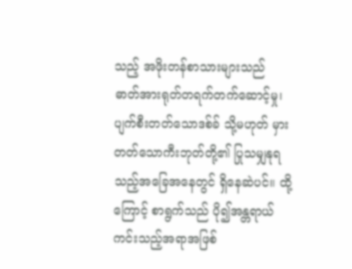သည့် အဖိုးတန်စာသားများသည် ဓာတ်အားရုတ်တရက်တက်ဆောင့်မှု၊ ပျက်စီးတတ်သောဒစ်ခ် သို့မဟုတ် မှားတတ်သောကီးဘုတ်တို့၏ ပြုသမျှနုရသည့်အခြေအနေတွင် ရှိနေဆဲပင်။ ထို့ကြောင့် စာရွက်သည် ပို၍အန္တရာယ်ကင်းသည့်အရာအဖြစ်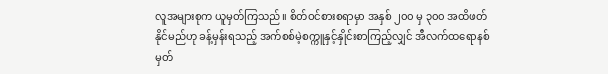လူအများစုက ယူမှတ်ကြသည်။ စိတ်ဝင်စားစရာမှာ အနှစ် ၂၀၀ မှ ၃၀၀ အထိဖတ်နိုင်မည်ဟု ခန့်မှန်းရသည့် အက်စစ်မဲ့စက္ကူနှင့်နှိုင်းစာကြည့်လျှင် အီလက်ထရောနစ်မှတ်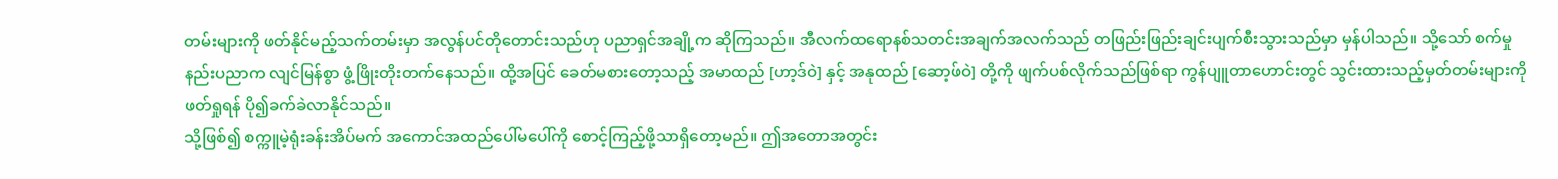တမ်းများကို ဖတ်နိုင်မည့်သက်တမ်းမှာ အလွန်ပင်တိုတောင်းသည်ဟု ပညာရှင်အချို့က ဆိုကြသည်။ အီလက်ထရောနစ်သတင်းအချက်အလက်သည် တဖြည်းဖြည်းချင်းပျက်စီးသွားသည်မှာ မှန်ပါသည်။ သို့သော် စက်မှုနည်းပညာက လျင်မြန်စွာ ဖွံ့ဖြိုးတိုးတက်နေသည်။ ထို့အပြင် ခေတ်မစားတော့သည့် အမာထည် [ဟာ့ဒ်ဝဲ] နှင့် အနုထည် [ဆော့ဖ်ဝဲ] တို့ကို ဖျက်ပစ်လိုက်သည်ဖြစ်ရာ ကွန်ပျူတာဟောင်းတွင် သွင်းထားသည့်မှတ်တမ်းများကို ဖတ်ရှုရန် ပို၍ခက်ခဲလာနိုင်သည်။
သို့ဖြစ်၍ စက္ကူမဲ့ရုံးခန်းအိပ်မက် အကောင်အထည်ပေါ်မပေါ်ကို စောင့်ကြည့်ဖို့သာရှိတော့မည်။ ဤအတောအတွင်း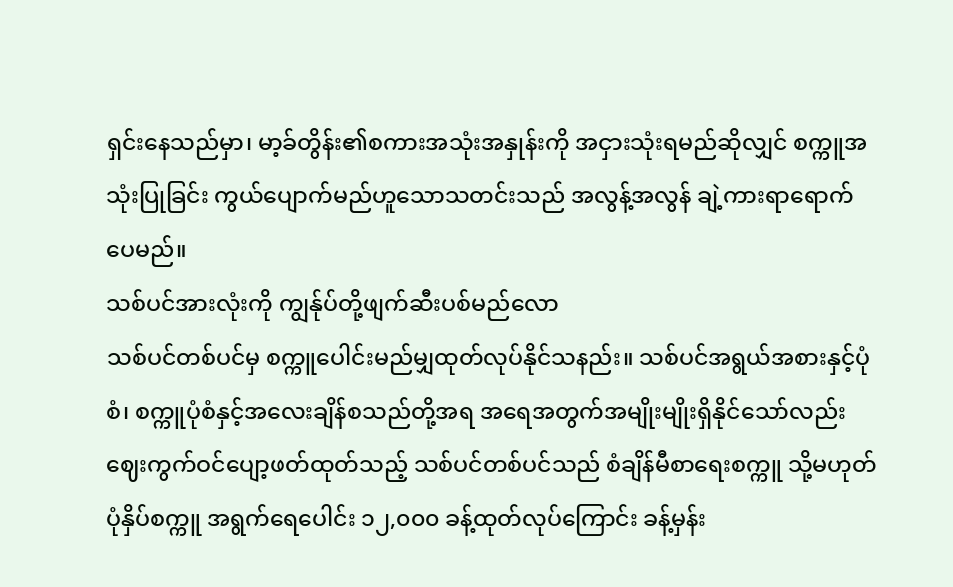ရှင်းနေသည်မှာ၊ မာ့ခ်တွိန်း၏စကားအသုံးအနှုန်းကို အငှားသုံးရမည်ဆိုလျှင် စက္ကူအသုံးပြုခြင်း ကွယ်ပျောက်မည်ဟူသောသတင်းသည် အလွန့်အလွန် ချဲ့ကားရာရောက်ပေမည်။
သစ်ပင်အားလုံးကို ကျွန်ုပ်တို့ဖျက်ဆီးပစ်မည်လော
သစ်ပင်တစ်ပင်မှ စက္ကူပေါင်းမည်မျှထုတ်လုပ်နိုင်သနည်း။ သစ်ပင်အရွယ်အစားနှင့်ပုံစံ၊ စက္ကူပုံစံနှင့်အလေးချိန်စသည်တို့အရ အရေအတွက်အမျိုးမျိုးရှိနိုင်သော်လည်း ဈေးကွက်ဝင်ပျော့ဖတ်ထုတ်သည့် သစ်ပင်တစ်ပင်သည် စံချိန်မီစာရေးစက္ကူ သို့မဟုတ် ပုံနှိပ်စက္ကူ အရွက်ရေပေါင်း ၁၂,၀၀၀ ခန့်ထုတ်လုပ်ကြောင်း ခန့်မှန်း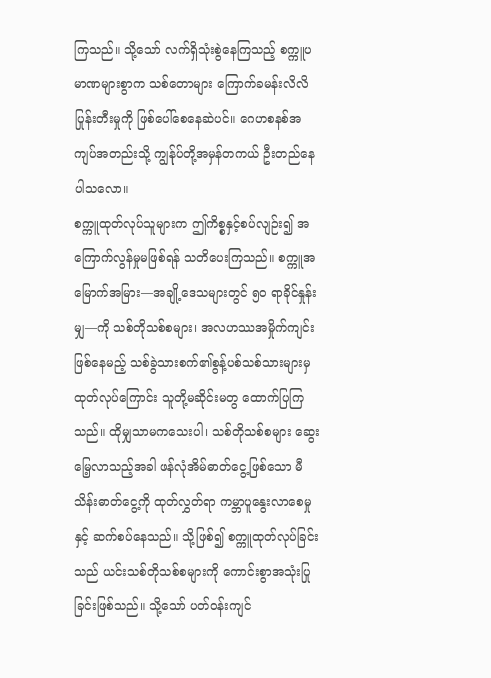ကြသည်။ သို့သော် လက်ရှိသုံးစွဲနေကြသည့် စက္ကူပမာဏများစွာက သစ်တောများ ကြောက်ခမန်းလိလိပြုန်းတီးမှုကို ဖြစ်ပေါ်စေနေဆဲပင်။ ဂေဟစနစ်အကျပ်အတည်းသို့ ကျွန်ုပ်တို့အမှန်တကယ် ဦးတည်နေပါသလော။
စက္ကူထုတ်လုပ်သူများက ဤကိစ္စနှင့်စပ်လျဉ်း၍ အကြောက်လွန်မှုမဖြစ်ရန် သတိပေးကြသည်။ စက္ကူအမြောက်အမြား—အချို့ဒေသများတွင် ၅၀ ရာခိုင်နှုန်းမျှ—ကို သစ်တိုသစ်စများ၊ အလဟဿအမှိုက်ကျင်းဖြစ်နေမည့် သစ်ခွဲသားစက်၏စွန့်ပစ်သစ်သားများမှ ထုတ်လုပ်ကြောင်း သူတို့မဆိုင်းမတွ ထောက်ပြကြသည်။ ထိုမျှသာမကသေးပါ၊ သစ်တိုသစ်စများ ဆွေးမြေ့လာသည့်အခါ ဖန်လုံအိမ်ဓာတ်ငွေ့ဖြစ်သော မီသိန်းဓာတ်ငွေ့ကို ထုတ်လွှတ်ရာ ကမ္ဘာပူနွေးလာစေမှုနှင့် ဆက်စပ်နေသည်။ သို့ဖြစ်၍ စက္ကူထုတ်လုပ်ခြင်းသည် ယင်းသစ်တိုသစ်စများကို ကောင်းစွာအသုံးပြုခြင်းဖြစ်သည်။ သို့သော် ပတ်ဝန်းကျင်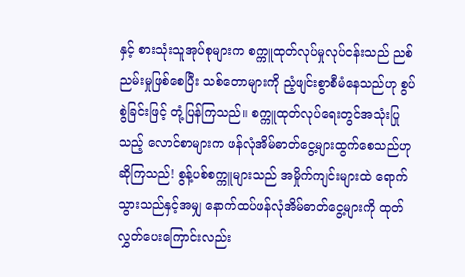နှင့် စားသုံးသူအုပ်စုများက စက္ကူထုတ်လုပ်မှုလုပ်ငန်းသည် ညစ်ညမ်းမှုဖြစ်စေပြီး သစ်တောများကို ညံ့ဖျင်းစွာစီမံနေသည်ဟု စွပ်စွဲခြင်းဖြင့် တုံ့ပြန်ကြသည်။ စက္ကူထုတ်လုပ်ရေးတွင်အသုံးပြုသည့် လောင်စာများက ဖန်လုံအိမ်ဓာတ်ငွေ့များထွက်စေသည်ဟု ဆိုကြသည်! စွန့်ပစ်စက္ကူများသည် အမှိုက်ကျင်းများထဲ ရောက်သွားသည်နှင့်အမျှ နောက်ထပ်ဖန်လုံအိမ်ဓာတ်ငွေ့များကို ထုတ်လွှတ်ပေးကြောင်းလည်း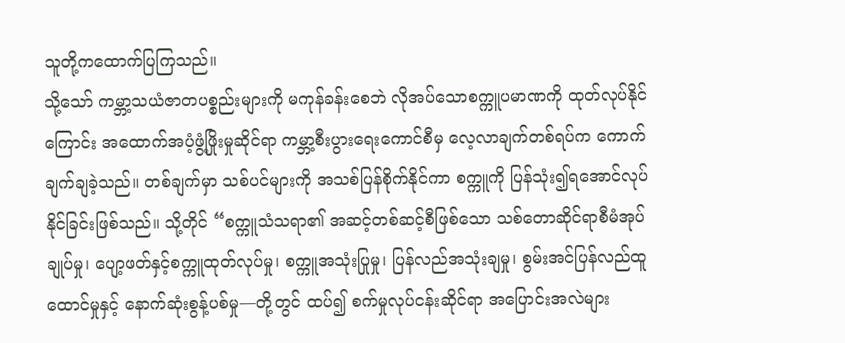သူတို့ကထောက်ပြကြသည်။
သို့သော် ကမ္ဘာ့သယံဇာတပစ္စည်းများကို မကုန်ခန်းစေဘဲ လိုအပ်သောစက္ကူပမာဏကို ထုတ်လုပ်နိုင်ကြောင်း အထောက်အပံ့ဖွံ့ဖြိုးမှုဆိုင်ရာ ကမ္ဘာ့စီးပွားရေးကောင်စီမှ လေ့လာချက်တစ်ရပ်က ကောက်ချက်ချခဲ့သည်။ တစ်ချက်မှာ သစ်ပင်များကို အသစ်ပြန်စိုက်နိုင်ကာ စက္ကူကို ပြန်သုံး၍ရအောင်လုပ်နိုင်ခြင်းဖြစ်သည်။ သို့တိုင် “စက္ကူသံသရာ၏ အဆင့်တစ်ဆင့်စီဖြစ်သော သစ်တောဆိုင်ရာစီမံအုပ်ချုပ်မှု၊ ပျော့ဖတ်နှင့်စက္ကူထုတ်လုပ်မှု၊ စက္ကူအသုံးပြုမှု၊ ပြန်လည်အသုံးချမှု၊ စွမ်းအင်ပြန်လည်ထူထောင်မှုနှင့် နောက်ဆုံးစွန့်ပစ်မှု—တို့တွင် ထပ်၍ စက်မှုလုပ်ငန်းဆိုင်ရာ အပြောင်းအလဲများ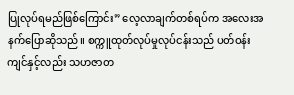ပြုလုပ်ရမည်ဖြစ်ကြောင်း” လေ့လာချက်တစ်ရပ်က အလေးအနက်ပြောဆိုသည်။ စက္ကူထုတ်လုပ်မှုလုပ်ငန်းသည် ပတ်ဝန်းကျင်နှင့်လည်း သဟဇာတ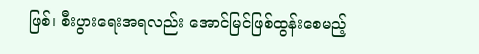ဖြစ်၊ စီးပွားရေးအရလည်း အောင်မြင်ဖြစ်ထွန်းစေမည့်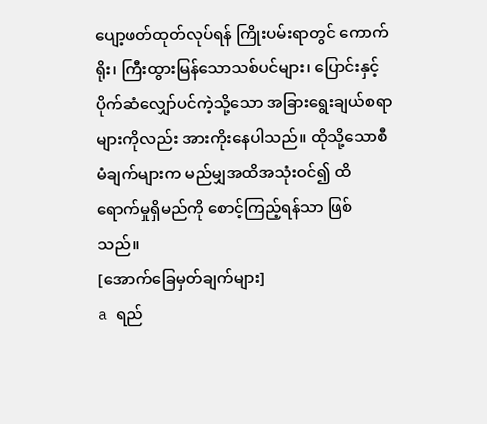ပျော့ဖတ်ထုတ်လုပ်ရန် ကြိုးပမ်းရာတွင် ကောက်ရိုး၊ ကြီးထွားမြန်သောသစ်ပင်များ၊ ပြောင်းနှင့်ပိုက်ဆံလျှော်ပင်ကဲ့သို့သော အခြားရွေးချယ်စရာများကိုလည်း အားကိုးနေပါသည်။ ထိုသို့သောစီမံချက်များက မည်မျှအထိအသုံးဝင်၍ ထိရောက်မှုရှိမည်ကို စောင့်ကြည့်ရန်သာ ဖြစ်သည်။
[အောက်ခြေမှတ်ချက်များ]
a ရည်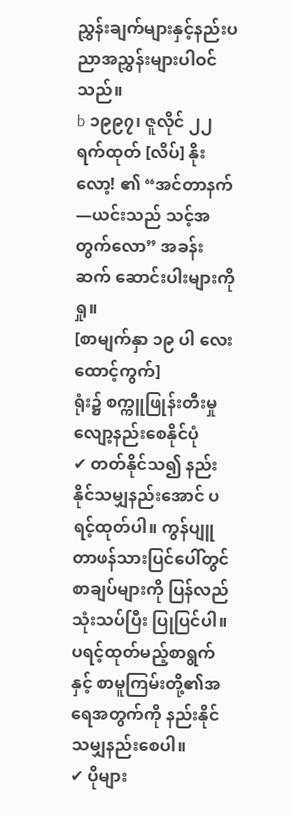ညွှန်းချက်များနှင့်နည်းပညာအညွှန်းများပါဝင်သည်။
b ၁၉၉၇၊ ဇူလိုင် ၂၂ ရက်ထုတ် [လိပ်] နိုးလော့! ၏ “အင်တာနက်—ယင်းသည် သင့်အတွက်လော” အခန်းဆက် ဆောင်းပါးများကိုရှု။
[စာမျက်နှာ ၁၉ ပါ လေးထောင့်ကွက်]
ရုံး၌ စက္ကူဖြုန်းတီးမှုလျော့နည်းစေနိုင်ပုံ
✔ တတ်နိုင်သ၍ နည်းနိုင်သမျှနည်းအောင် ပရင့်ထုတ်ပါ။ ကွန်ပျူတာဖန်သားပြင်ပေါ်တွင် စာချပ်များကို ပြန်လည်သုံးသပ်ပြီး ပြုပြင်ပါ။ ပရင့်ထုတ်မည့်စာရွက်နှင့် စာမူကြမ်းတို့၏အရေအတွက်ကို နည်းနိုင်သမျှနည်းစေပါ။
✔ ပိုများ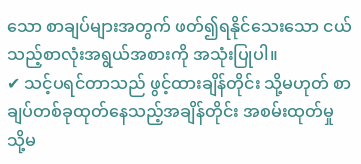သော စာချပ်များအတွက် ဖတ်၍ရနိုင်သေးသော ငယ်သည့်စာလုံးအရွယ်အစားကို အသုံးပြုပါ။
✔ သင့်ပရင်တာသည် ဖွင့်ထားချိန်တိုင်း သို့မဟုတ် စာချပ်တစ်ခုထုတ်နေသည့်အချိန်တိုင်း အစမ်းထုတ်မှု သို့မ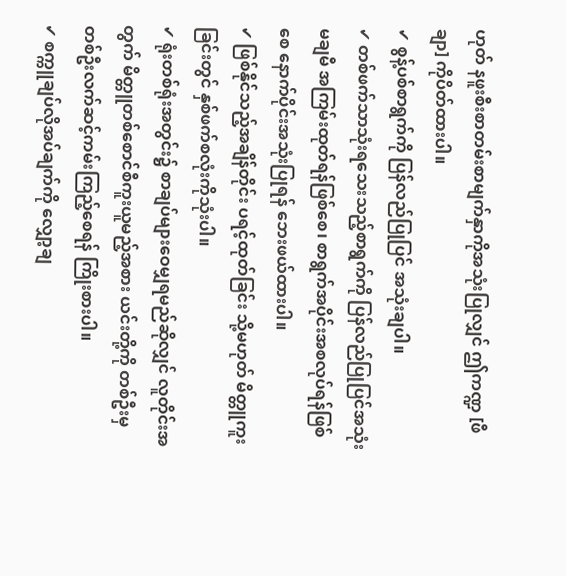ဟုတ် နဖူးစီးစာတမ်းစာမျက်နှာကိုအသုံးပြုလျှင် ဤကဏ္ဍ [ဖီချာ] ကိုပိတ်ထားပါ။
✔ စွန့်ပစ်စာရွက်ကို ပြန်လည်ပြုပြင် အသုံးချပါ။
✔ တစ်ဖက်သာသုံးရသေးသည့်စာရွက်ကို ပြန်လည်ပြုပြင်အသုံးမချမီ အကြမ်းထုတ်ရန်ဖြစ်စေ၊ စာရွက်အပိုင်းအစလုပ်ရန်ဖြစ်စေ နောက်ပိုင်းအသုံးပြုရန် ဘေးဖယ်ထားပါ။
✔ ဖြစ်နိုင်သည့်အချိန်တိုင်း ပရင့်ထုတ်ခြင်း သို့မဟုတ် မိတ္တူကူးခြင်းတွင် နှစ်ဖက်စလုံးကိုသုံးပါ။
✔ ရုံးတစ်ရုံးအတွင်း၌ စာချပ်များဝေမျှရမည်ဆိုလျှင် လူတိုင်းအတွက် မိတ္တူတစ်စောင်စီကူးယူမည့်အစား ယင်းတို့ကို တစ်ဦးမှတစ်ဦးလက်ဆင့်ကမ်းကြည့်စေရန် ကြိုးစားပါ။
✔ စက္ကူချပ်လိုအပ်ချက်ကို လျှော့ချ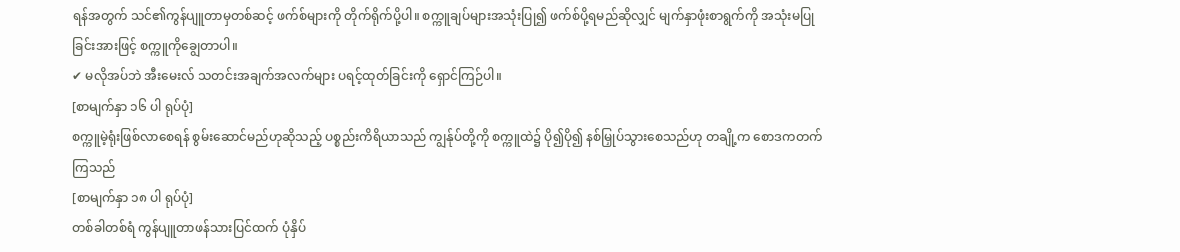ရန်အတွက် သင်၏ကွန်ပျူတာမှတစ်ဆင့် ဖက်စ်များကို တိုက်ရိုက်ပို့ပါ။ စက္ကူချပ်များအသုံးပြု၍ ဖက်စ်ပို့ရမည်ဆိုလျှင် မျက်နှာဖုံးစာရွက်ကို အသုံးမပြုခြင်းအားဖြင့် စက္ကူကိုချွေတာပါ။
✔ မလိုအပ်ဘဲ အီးမေးလ် သတင်းအချက်အလက်များ ပရင့်ထုတ်ခြင်းကို ရှောင်ကြဉ်ပါ။
[စာမျက်နှာ ၁၆ ပါ ရုပ်ပုံ]
စက္ကူမဲ့ရုံးဖြစ်လာစေရန် စွမ်းဆောင်မည်ဟုဆိုသည့် ပစ္စည်းကိရိယာသည် ကျွန်ုပ်တို့ကို စက္ကူထဲ၌ ပို၍ပို၍ နစ်မြှုပ်သွားစေသည်ဟု တချို့က စောဒကတက်ကြသည်
[စာမျက်နှာ ၁၈ ပါ ရုပ်ပုံ]
တစ်ခါတစ်ရံ ကွန်ပျူတာဖန်သားပြင်ထက် ပုံနှိပ်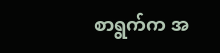စာရွက်က အ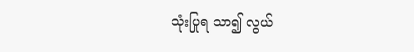သုံးပြုရ သာ၍ လွယ်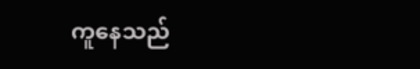ကူနေသည်